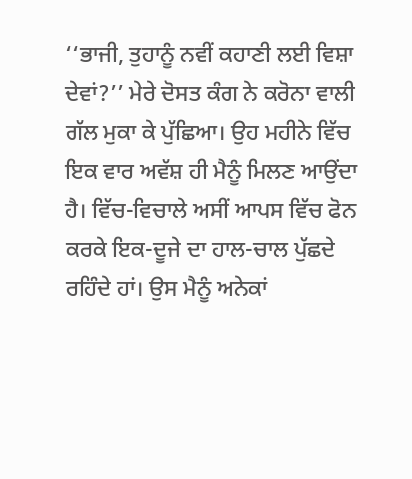‘‘ਭਾਜੀ, ਤੁਹਾਨੂੰ ਨਵੀਂ ਕਹਾਣੀ ਲਈ ਵਿਸ਼ਾ ਦੇਵਾਂ?’’ ਮੇਰੇ ਦੋਸਤ ਕੰਗ ਨੇ ਕਰੋਨਾ ਵਾਲੀ ਗੱਲ ਮੁਕਾ ਕੇ ਪੁੱਛਿਆ। ਉਹ ਮਹੀਨੇ ਵਿੱਚ ਇਕ ਵਾਰ ਅਵੱਸ਼ ਹੀ ਮੈਨੂੰ ਮਿਲਣ ਆਉਂਦਾ ਹੈ। ਵਿੱਚ-ਵਿਚਾਲੇ ਅਸੀਂ ਆਪਸ ਵਿੱਚ ਫੋਨ ਕਰਕੇ ਇਕ-ਦੂਜੇ ਦਾ ਹਾਲ-ਚਾਲ ਪੁੱਛਦੇ ਰਹਿੰਦੇ ਹਾਂ। ਉਸ ਮੈਨੂੰ ਅਨੇਕਾਂ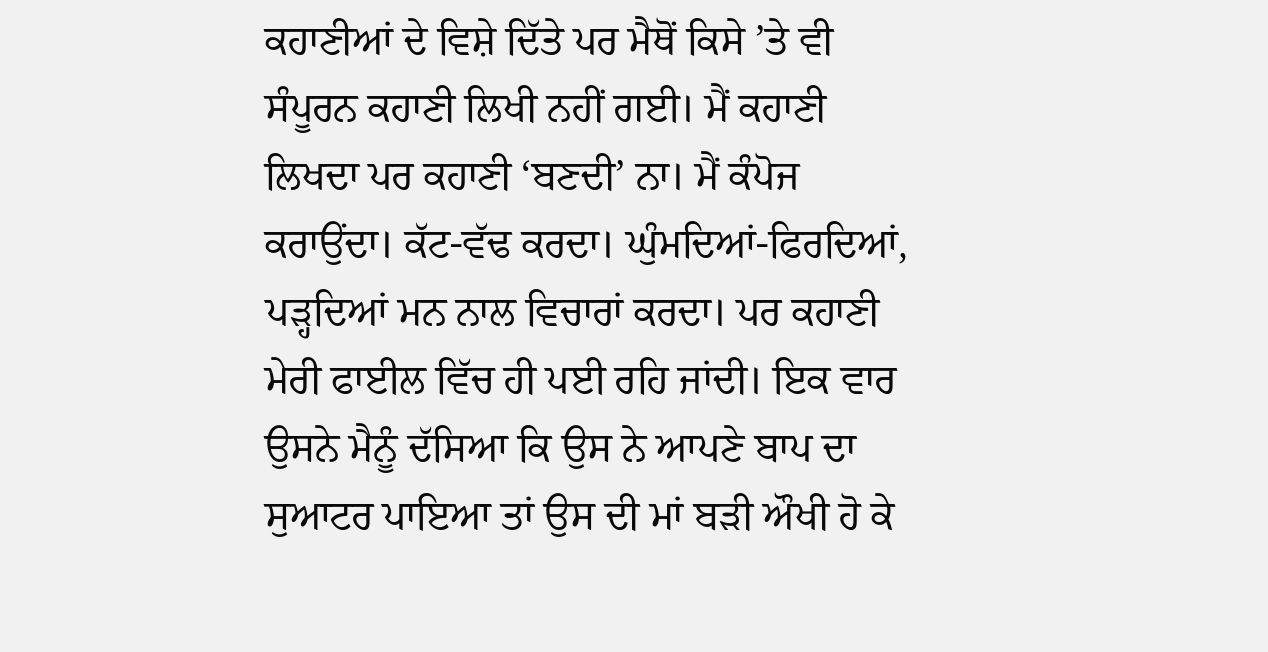ਕਹਾਣੀਆਂ ਦੇ ਵਿਸ਼ੇ ਦਿੱਤੇ ਪਰ ਮੈਥੋਂ ਕਿਸੇ ’ਤੇ ਵੀ ਸੰਪੂਰਨ ਕਹਾਣੀ ਲਿਖੀ ਨਹੀਂ ਗਈ। ਮੈਂ ਕਹਾਣੀ ਲਿਖਦਾ ਪਰ ਕਹਾਣੀ ‘ਬਣਦੀ’ ਨਾ। ਮੈਂ ਕੰਪੋਜ ਕਰਾਉਂਦਾ। ਕੱਟ-ਵੱਢ ਕਰਦਾ। ਘੁੰਮਦਿਆਂ-ਫਿਰਦਿਆਂ, ਪੜ੍ਹਦਿਆਂ ਮਨ ਨਾਲ ਵਿਚਾਰਾਂ ਕਰਦਾ। ਪਰ ਕਹਾਣੀ ਮੇਰੀ ਫਾਈਲ ਵਿੱਚ ਹੀ ਪਈ ਰਹਿ ਜਾਂਦੀ। ਇਕ ਵਾਰ ਉਸਨੇ ਮੈਨੂੰ ਦੱਸਿਆ ਕਿ ਉਸ ਨੇ ਆਪਣੇ ਬਾਪ ਦਾ ਸੁਆਟਰ ਪਾਇਆ ਤਾਂ ਉਸ ਦੀ ਮਾਂ ਬੜੀ ਔਖੀ ਹੋ ਕੇ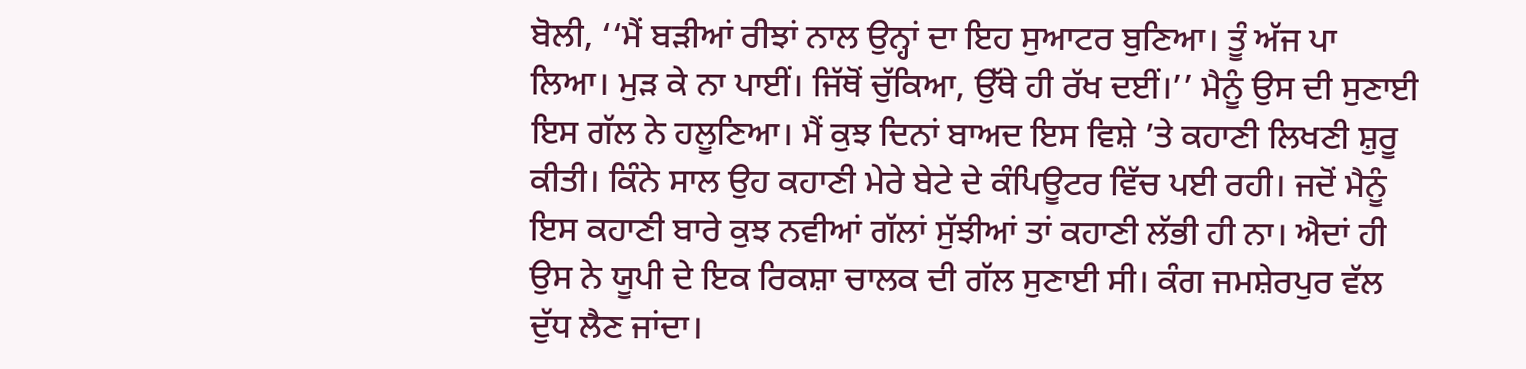ਬੋਲੀ, ‘‘ਮੈਂ ਬੜੀਆਂ ਰੀਝਾਂ ਨਾਲ ਉਨ੍ਹਾਂ ਦਾ ਇਹ ਸੁਆਟਰ ਬੁਣਿਆ। ਤੂੰ ਅੱਜ ਪਾ ਲਿਆ। ਮੁੜ ਕੇ ਨਾ ਪਾਈਂ। ਜਿੱਥੋਂ ਚੁੱਕਿਆ, ਉੱਥੇ ਹੀ ਰੱਖ ਦਈਂ।’’ ਮੈਨੂੰ ਉਸ ਦੀ ਸੁਣਾਈ ਇਸ ਗੱਲ ਨੇ ਹਲੂਣਿਆ। ਮੈਂ ਕੁਝ ਦਿਨਾਂ ਬਾਅਦ ਇਸ ਵਿਸ਼ੇ ’ਤੇ ਕਹਾਣੀ ਲਿਖਣੀ ਸ਼ੁਰੂ ਕੀਤੀ। ਕਿੰਨੇ ਸਾਲ ਉਹ ਕਹਾਣੀ ਮੇਰੇ ਬੇਟੇ ਦੇ ਕੰਪਿਊਟਰ ਵਿੱਚ ਪਈ ਰਹੀ। ਜਦੋਂ ਮੈਨੂੰ ਇਸ ਕਹਾਣੀ ਬਾਰੇ ਕੁਝ ਨਵੀਆਂ ਗੱਲਾਂ ਸੁੱਝੀਆਂ ਤਾਂ ਕਹਾਣੀ ਲੱਭੀ ਹੀ ਨਾ। ਐਦਾਂ ਹੀ ਉਸ ਨੇ ਯੂਪੀ ਦੇ ਇਕ ਰਿਕਸ਼ਾ ਚਾਲਕ ਦੀ ਗੱਲ ਸੁਣਾਈ ਸੀ। ਕੰਗ ਜਮਸ਼ੇਰਪੁਰ ਵੱਲ ਦੁੱਧ ਲੈਣ ਜਾਂਦਾ।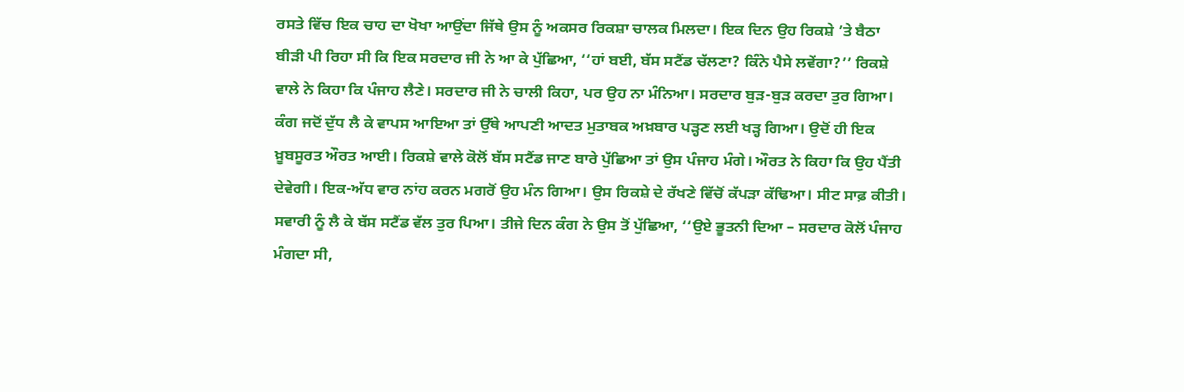ਰਸਤੇ ਵਿੱਚ ਇਕ ਚਾਹ ਦਾ ਖੋਖਾ ਆਉਂਦਾ ਜਿੱਥੇ ਉਸ ਨੂੰ ਅਕਸਰ ਰਿਕਸ਼ਾ ਚਾਲਕ ਮਿਲਦਾ। ਇਕ ਦਿਨ ਉਹ ਰਿਕਸ਼ੇ ’ਤੇ ਬੈਠਾ ਬੀੜੀ ਪੀ ਰਿਹਾ ਸੀ ਕਿ ਇਕ ਸਰਦਾਰ ਜੀ ਨੇ ਆ ਕੇ ਪੁੱਛਿਆ, ‘‘ਹਾਂ ਬਈ, ਬੱਸ ਸਟੈਂਡ ਚੱਲਣਾ? ਕਿੰਨੇ ਪੈਸੇ ਲਵੇਂਗਾ?’’ ਰਿਕਸ਼ੇ ਵਾਲੇ ਨੇ ਕਿਹਾ ਕਿ ਪੰਜਾਹ ਲੈਣੇ। ਸਰਦਾਰ ਜੀ ਨੇ ਚਾਲੀ ਕਿਹਾ, ਪਰ ਉਹ ਨਾ ਮੰਨਿਆ। ਸਰਦਾਰ ਬੁੜ-ਬੁੜ ਕਰਦਾ ਤੁਰ ਗਿਆ। ਕੰਗ ਜਦੋਂ ਦੁੱਧ ਲੈ ਕੇ ਵਾਪਸ ਆਇਆ ਤਾਂ ਉੱਥੇ ਆਪਣੀ ਆਦਤ ਮੁਤਾਬਕ ਅਖ਼ਬਾਰ ਪੜ੍ਹਣ ਲਈ ਖੜ੍ਹ ਗਿਆ। ਉਦੋਂ ਹੀ ਇਕ ਖ਼ੂਬਸੂਰਤ ਔਰਤ ਆਈ। ਰਿਕਸ਼ੇ ਵਾਲੇ ਕੋਲੋਂ ਬੱਸ ਸਟੈਂਡ ਜਾਣ ਬਾਰੇ ਪੁੱਛਿਆ ਤਾਂ ਉਸ ਪੰਜਾਹ ਮੰਗੇ। ਔਰਤ ਨੇ ਕਿਹਾ ਕਿ ਉਹ ਪੈਂਤੀ ਦੇਵੇਗੀ। ਇਕ-ਅੱਧ ਵਾਰ ਨਾਂਹ ਕਰਨ ਮਗਰੋਂ ਉਹ ਮੰਨ ਗਿਆ। ਉਸ ਰਿਕਸ਼ੇ ਦੇ ਰੱਖਣੇ ਵਿੱਚੋਂ ਕੱਪੜਾ ਕੱਢਿਆ। ਸੀਟ ਸਾਫ਼ ਕੀਤੀ। ਸਵਾਰੀ ਨੂੰ ਲੈ ਕੇ ਬੱਸ ਸਟੈਂਡ ਵੱਲ ਤੁਰ ਪਿਆ। ਤੀਜੇ ਦਿਨ ਕੰਗ ਨੇ ਉਸ ਤੋਂ ਪੁੱਛਿਆ, ‘‘ਉਏ ਭੂਤਨੀ ਦਿਆ – ਸਰਦਾਰ ਕੋਲੋਂ ਪੰਜਾਹ ਮੰਗਦਾ ਸੀ,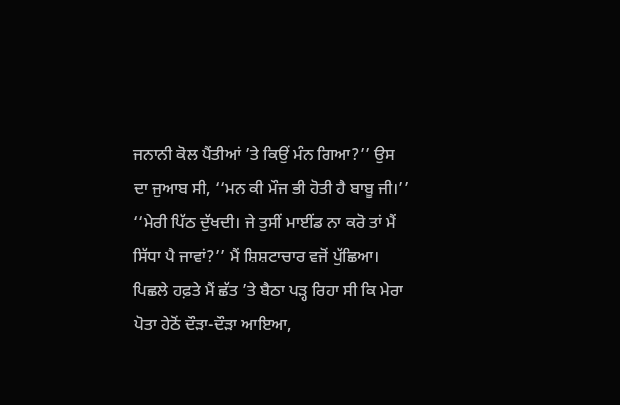ਜਨਾਨੀ ਕੋਲ ਪੈਂਤੀਆਂ ’ਤੇ ਕਿਉਂ ਮੰਨ ਗਿਆ?’’ ਉਸ ਦਾ ਜੁਆਬ ਸੀ, ‘‘ਮਨ ਕੀ ਮੌਜ ਭੀ ਹੋਤੀ ਹੈ ਬਾਬੂ ਜੀ।’’
‘‘ਮੇਰੀ ਪਿੱਠ ਦੁੱਖਦੀ। ਜੇ ਤੁਸੀਂ ਮਾਈਂਡ ਨਾ ਕਰੋ ਤਾਂ ਮੈਂ ਸਿੱਧਾ ਪੈ ਜਾਵਾਂ?’’ ਮੈਂ ਸ਼ਿਸ਼ਟਾਚਾਰ ਵਜੋਂ ਪੁੱਛਿਆ। ਪਿਛਲੇ ਹਫ਼ਤੇ ਮੈਂ ਛੱਤ ’ਤੇ ਬੈਠਾ ਪੜ੍ਹ ਰਿਹਾ ਸੀ ਕਿ ਮੇਰਾ ਪੋਤਾ ਹੇਠੋਂ ਦੌੜਾ-ਦੌੜਾ ਆਇਆ,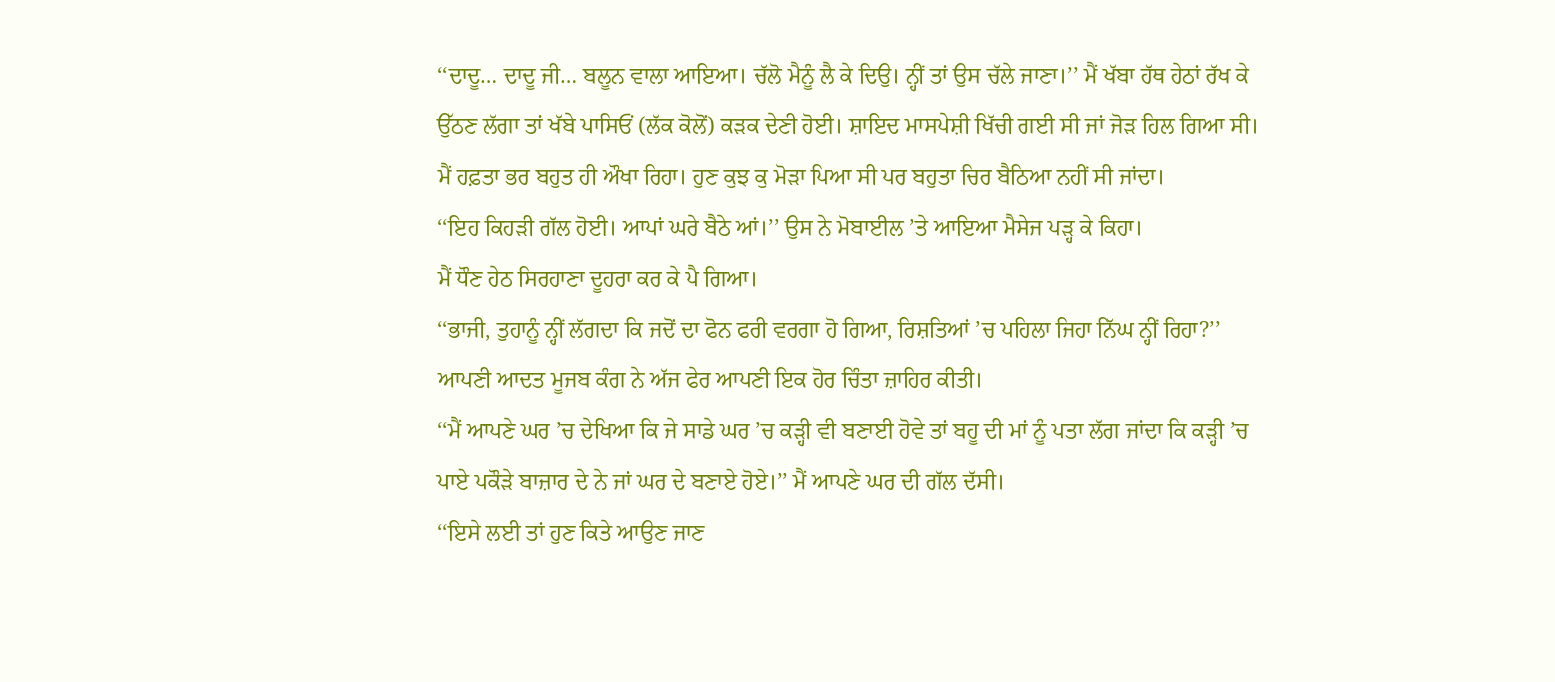‘‘ਦਾਦੂ… ਦਾਦੂ ਜੀ… ਬਲੂਨ ਵਾਲਾ ਆਇਆ। ਚੱਲੋ ਮੈਨੂੰ ਲੈ ਕੇ ਦਿਉ। ਨ੍ਹੀਂ ਤਾਂ ਉਸ ਚੱਲੇ ਜਾਣਾ।’’ ਮੈਂ ਖੱਬਾ ਹੱਥ ਹੇਠਾਂ ਰੱਖ ਕੇ ਉੱਠਣ ਲੱਗਾ ਤਾਂ ਖੱਬੇ ਪਾਸਿਓਂ (ਲੱਕ ਕੋਲੋਂ) ਕੜਕ ਦੇਣੀ ਹੋਈ। ਸ਼ਾਇਦ ਮਾਸਪੇਸ਼ੀ ਖਿੱਚੀ ਗਈ ਸੀ ਜਾਂ ਜੋੜ ਹਿਲ ਗਿਆ ਸੀ। ਮੈਂ ਹਫ਼ਤਾ ਭਰ ਬਹੁਤ ਹੀ ਔਖਾ ਰਿਹਾ। ਹੁਣ ਕੁਝ ਕੁ ਮੋੜਾ ਪਿਆ ਸੀ ਪਰ ਬਹੁਤਾ ਚਿਰ ਬੈਠਿਆ ਨਹੀਂ ਸੀ ਜਾਂਦਾ।
‘‘ਇਹ ਕਿਹੜੀ ਗੱਲ ਹੋਈ। ਆਪਾਂ ਘਰੇ ਬੈਠੇ ਆਂ।’’ ਉਸ ਨੇ ਮੋਬਾਈਲ ’ਤੇ ਆਇਆ ਮੈਸੇਜ ਪੜ੍ਹ ਕੇ ਕਿਹਾ।
ਮੈਂ ਧੌਣ ਹੇਠ ਸਿਰਹਾਣਾ ਦੂਹਰਾ ਕਰ ਕੇ ਪੈ ਗਿਆ।
‘‘ਭਾਜੀ, ਤੁਹਾਨੂੰ ਨ੍ਹੀਂ ਲੱਗਦਾ ਕਿ ਜਦੋਂ ਦਾ ਫੋਨ ਫਰੀ ਵਰਗਾ ਹੋ ਗਿਆ, ਰਿਸ਼ਤਿਆਂ ’ਚ ਪਹਿਲਾ ਜਿਹਾ ਨਿੱਘ ਨ੍ਹੀਂ ਰਿਹਾ?’’ ਆਪਣੀ ਆਦਤ ਮੂਜਬ ਕੰਗ ਨੇ ਅੱਜ ਫੇਰ ਆਪਣੀ ਇਕ ਹੋਰ ਚਿੰਤਾ ਜ਼ਾਹਿਰ ਕੀਤੀ।
‘‘ਮੈਂ ਆਪਣੇ ਘਰ ’ਚ ਦੇਖਿਆ ਕਿ ਜੇ ਸਾਡੇ ਘਰ ’ਚ ਕੜ੍ਹੀ ਵੀ ਬਣਾਈ ਹੋਵੇ ਤਾਂ ਬਹੂ ਦੀ ਮਾਂ ਨੂੰ ਪਤਾ ਲੱਗ ਜਾਂਦਾ ਕਿ ਕੜ੍ਹੀ ’ਚ ਪਾਏ ਪਕੌੜੇ ਬਾਜ਼ਾਰ ਦੇ ਨੇ ਜਾਂ ਘਰ ਦੇ ਬਣਾਏ ਹੋਏ।’’ ਮੈਂ ਆਪਣੇ ਘਰ ਦੀ ਗੱਲ ਦੱਸੀ।
‘‘ਇਸੇ ਲਈ ਤਾਂ ਹੁਣ ਕਿਤੇ ਆਉਣ ਜਾਣ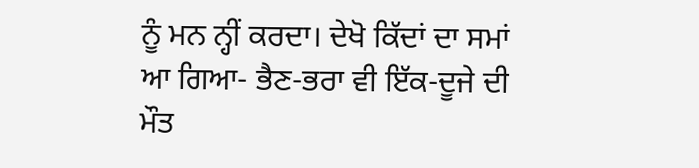ਨੂੰ ਮਨ ਨ੍ਹੀਂ ਕਰਦਾ। ਦੇਖੋ ਕਿੱਦਾਂ ਦਾ ਸਮਾਂ ਆ ਗਿਆ- ਭੈਣ-ਭਰਾ ਵੀ ਇੱਕ-ਦੂਜੇ ਦੀ ਮੌਤ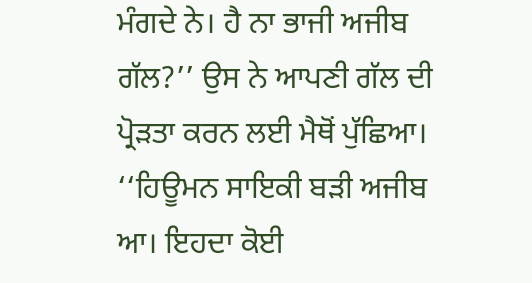ਮੰਗਦੇ ਨੇ। ਹੈ ਨਾ ਭਾਜੀ ਅਜੀਬ ਗੱਲ?’’ ਉਸ ਨੇ ਆਪਣੀ ਗੱਲ ਦੀ ਪ੍ਰੋੜਤਾ ਕਰਨ ਲਈ ਮੈਥੋਂ ਪੁੱਛਿਆ।
‘‘ਹਿਊਮਨ ਸਾਇਕੀ ਬੜੀ ਅਜੀਬ ਆ। ਇਹਦਾ ਕੋਈ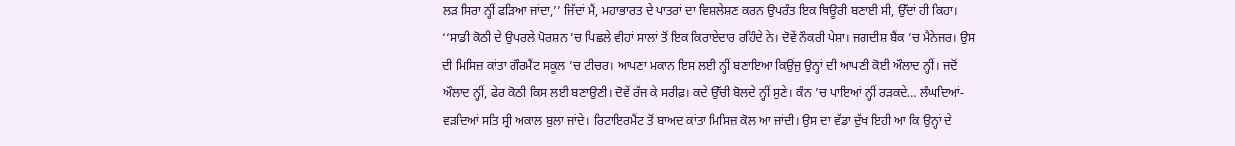ਲੜ ਸਿਰਾ ਨ੍ਹੀਂ ਫੜਿਆ ਜਾਂਦਾ,’’ ਜਿੱਦਾਂ ਮੈਂ, ਮਹਾਭਾਰਤ ਦੇ ਪਾਤਰਾਂ ਦਾ ਵਿਸ਼ਲੇਸ਼ਣ ਕਰਨ ਉਪਰੰਤ ਇਕ ਥਿਊਰੀ ਬਣਾਈ ਸੀ, ਉੱਦਾਂ ਹੀ ਕਿਹਾ।
‘‘ਸਾਡੀ ਕੋਠੀ ਦੇ ਉਪਰਲੇ ਪੋਰਸ਼ਨ ’ਚ ਪਿਛਲੇ ਵੀਹਾਂ ਸਾਲਾਂ ਤੋਂ ਇਕ ਕਿਰਾਏਦਾਰ ਰਹਿੰਦੇ ਨੇ। ਦੋਵੇਂ ਨੌਕਰੀ ਪੇਸ਼ਾ। ਜਗਦੀਸ਼ ਬੈਂਕ ’ਚ ਮੈਨੇਜਰ। ਉਸ ਦੀ ਮਿਸਿਜ਼ ਕਾਂਤਾ ਗੌਰਮੈਂਟ ਸਕੂਲ ’ਚ ਟੀਚਰ। ਆਪਣਾ ਮਕਾਨ ਇਸ ਲਈ ਨ੍ਹੀਂ ਬਣਾਇਆ ਕਿਉਂਜੁ ਉਨ੍ਹਾਂ ਦੀ ਆਪਣੀ ਕੋਈ ਔਲਾਦ ਨ੍ਹੀਂ। ਜਦੋਂ ਔਲਾਦ ਨ੍ਹੀਂ, ਫੇਰ ਕੋਠੀ ਕਿਸ ਲਈ ਬਣਾਉਣੀ। ਦੋਵੇਂ ਰੱਜ ਕੇ ਸਰੀਫ਼। ਕਦੇ ਉੱਚੀ ਬੋਲਦੇ ਨ੍ਹੀਂ ਸੁਣੇ। ਕੰਨ ’ਚ ਪਾਇਆਂ ਨ੍ਹੀਂ ਰੜਕਦੇ… ਲੰਘਦਿਆਂ-ਵੜਦਿਆਂ ਸਤਿ ਸ੍ਰੀ ਅਕਾਲ ਬੁਲਾ ਜਾਂਦੇ। ਰਿਟਾਇਰਮੈਂਟ ਤੋਂ ਬਾਅਦ ਕਾਂਤਾ ਮਿਸਿਜ਼ ਕੋਲ ਆ ਜਾਂਦੀ। ਉਸ ਦਾ ਵੱਡਾ ਦੁੱਖ ਇਹੀ ਆ ਕਿ ਉਨ੍ਹਾਂ ਦੇ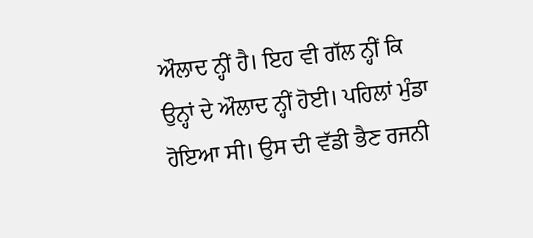ਔਲਾਦ ਨ੍ਹੀਂ ਹੈ। ਇਹ ਵੀ ਗੱਲ ਨ੍ਹੀਂ ਕਿ ਉਨ੍ਹਾਂ ਦੇ ਔਲਾਦ ਨ੍ਹੀਂ ਹੋਈ। ਪਹਿਲਾਂ ਮੁੰਡਾ ਹੋਇਆ ਸੀ। ਉਸ ਦੀ ਵੱਡੀ ਭੈਣ ਰਜਨੀ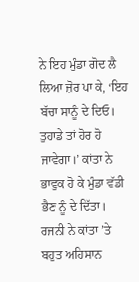ਨੇ ਇਹ ਮੁੰਡਾ ਗੋਦ ਲੈ ਲਿਆ ਜ਼ੋਰ ਪਾ ਕੇ, ‘ਇਹ ਬੱਚਾ ਸਾਨੂੰ ਦੇ ਦਿਓ। ਤੁਹਾਡੇ ਤਾਂ ਹੋਰ ਹੋ ਜਾਵੇਗਾ।’ ਕਾਂਤਾ ਨੇ ਭਾਵੁਕ ਹੋ ਕੇ ਮੁੰਡਾ ਵੱਡੀ ਭੈਣ ਨੂੰ ਦੇ ਦਿੱਤਾ। ਰਜਨੀ ਨੇ ਕਾਂਤਾ ’ਤੇ ਬਹੁਤ ਅਹਿਸਾਨ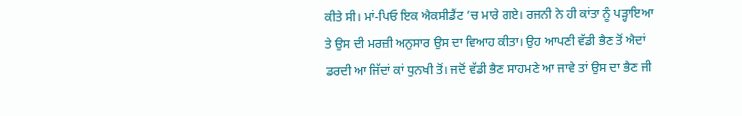ਕੀਤੇ ਸੀ। ਮਾਂ-ਪਿਓ ਇਕ ਐਕਸੀਡੈਂਟ ’ਚ ਮਾਰੇ ਗਏ। ਰਜਨੀ ਨੇ ਹੀ ਕਾਂਤਾ ਨੂੰ ਪੜ੍ਹਾਇਆ ਤੇ ਉਸ ਦੀ ਮਰਜ਼ੀ ਅਨੁਸਾਰ ਉਸ ਦਾ ਵਿਆਹ ਕੀਤਾ। ਉਹ ਆਪਣੀ ਵੱਡੀ ਭੈਣ ਤੋਂ ਐਦਾਂ ਡਰਦੀ ਆ ਜਿੱਦਾਂ ਕਾਂ ਧੁਨਖੀ ਤੋਂ। ਜਦੋਂ ਵੱਡੀ ਭੈਣ ਸਾਹਮਣੇ ਆ ਜਾਵੇ ਤਾਂ ਉਸ ਦਾ ਭੈਣ ਜੀ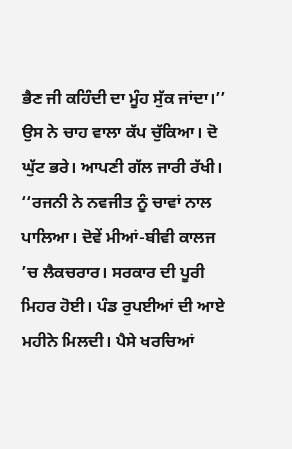ਭੈਣ ਜੀ ਕਹਿੰਦੀ ਦਾ ਮੂੰਹ ਸੁੱਕ ਜਾਂਦਾ।’’ ਉਸ ਨੇ ਚਾਹ ਵਾਲਾ ਕੱਪ ਚੁੱਕਿਆ। ਦੋ ਘੁੱਟ ਭਰੇ। ਆਪਣੀ ਗੱਲ ਜਾਰੀ ਰੱਖੀ।
‘‘ਰਜਨੀ ਨੇ ਨਵਜੀਤ ਨੂੰ ਚਾਵਾਂ ਨਾਲ ਪਾਲਿਆ। ਦੋਵੇਂ ਮੀਆਂ-ਬੀਵੀ ਕਾਲਜ ’ਚ ਲੈਕਚਰਾਰ। ਸਰਕਾਰ ਦੀ ਪੂਰੀ ਮਿਹਰ ਹੋਈ। ਪੰਡ ਰੁਪਈਆਂ ਦੀ ਆਏ ਮਹੀਨੇ ਮਿਲਦੀ। ਪੈਸੇ ਖਰਚਿਆਂ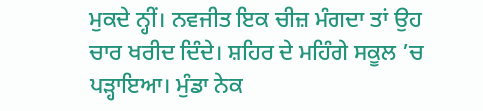ਮੁਕਦੇ ਨ੍ਹੀਂ। ਨਵਜੀਤ ਇਕ ਚੀਜ਼ ਮੰਗਦਾ ਤਾਂ ਉਹ ਚਾਰ ਖਰੀਦ ਦਿੰਦੇ। ਸ਼ਹਿਰ ਦੇ ਮਹਿੰਗੇ ਸਕੂਲ ’ਚ ਪੜ੍ਹਾਇਆ। ਮੁੰਡਾ ਨੇਕ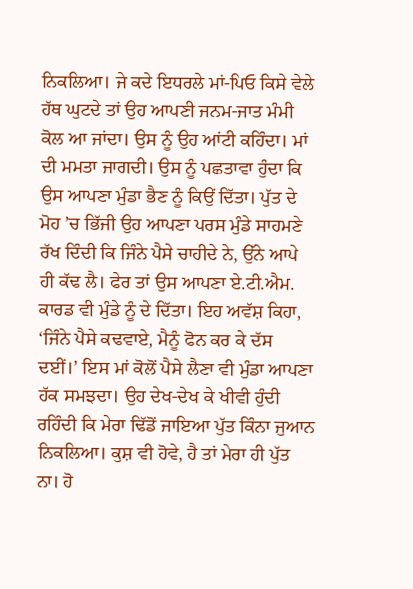ਨਿਕਲਿਆ। ਜੇ ਕਦੇ ਇਧਰਲੇ ਮਾਂ-ਪਿਓ ਕਿਸੇ ਵੇਲੇ ਹੱਥ ਘੁਟਦੇ ਤਾਂ ਉਹ ਆਪਣੀ ਜਨਮ-ਜਾਤ ਮੰਮੀ ਕੋਲ ਆ ਜਾਂਦਾ। ਉਸ ਨੂੰ ਉਹ ਆਂਟੀ ਕਹਿੰਦਾ। ਮਾਂ ਦੀ ਮਮਤਾ ਜਾਗਦੀ। ਉਸ ਨੂੰ ਪਛਤਾਵਾ ਹੁੰਦਾ ਕਿ ਉਸ ਆਪਣਾ ਮੁੰਡਾ ਭੈਣ ਨੂੰ ਕਿਉਂ ਦਿੱਤਾ। ਪੁੱਤ ਦੇ ਮੋਹ ’ਚ ਭਿੱਜੀ ਉਹ ਆਪਣਾ ਪਰਸ ਮੁੰਡੇ ਸਾਹਮਣੇ ਰੱਖ ਦਿੰਦੀ ਕਿ ਜਿੰਨੇ ਪੈਸੇ ਚਾਹੀਦੇ ਨੇ, ਉੱਨੇ ਆਪੇ ਹੀ ਕੱਢ ਲੈ। ਫੇਰ ਤਾਂ ਉਸ ਆਪਣਾ ਏ.ਟੀ.ਐਮ. ਕਾਰਡ ਵੀ ਮੁੰਡੇ ਨੂੰ ਦੇ ਦਿੱਤਾ। ਇਹ ਅਵੱਸ਼ ਕਿਹਾ, ‘ਜਿੰਨੇ ਪੈਸੇ ਕਢਵਾਏ, ਮੈਨੂੰ ਫੋਨ ਕਰ ਕੇ ਦੱਸ ਦਈਂ।’ ਇਸ ਮਾਂ ਕੋਲੋਂ ਪੈਸੇ ਲੈਣਾ ਵੀ ਮੁੰਡਾ ਆਪਣਾ ਹੱਕ ਸਮਝਦਾ। ਉਹ ਦੇਖ-ਦੇਖ ਕੇ ਖੀਵੀ ਹੁੰਦੀ ਰਹਿੰਦੀ ਕਿ ਮੇਰਾ ਢਿੱਡੋਂ ਜਾਇਆ ਪੁੱਤ ਕਿੰਨਾ ਜੁਆਨ ਨਿਕਲਿਆ। ਕੁਸ਼ ਵੀ ਹੋਵੇ, ਹੈ ਤਾਂ ਮੇਰਾ ਹੀ ਪੁੱਤ ਨਾ। ਹੋ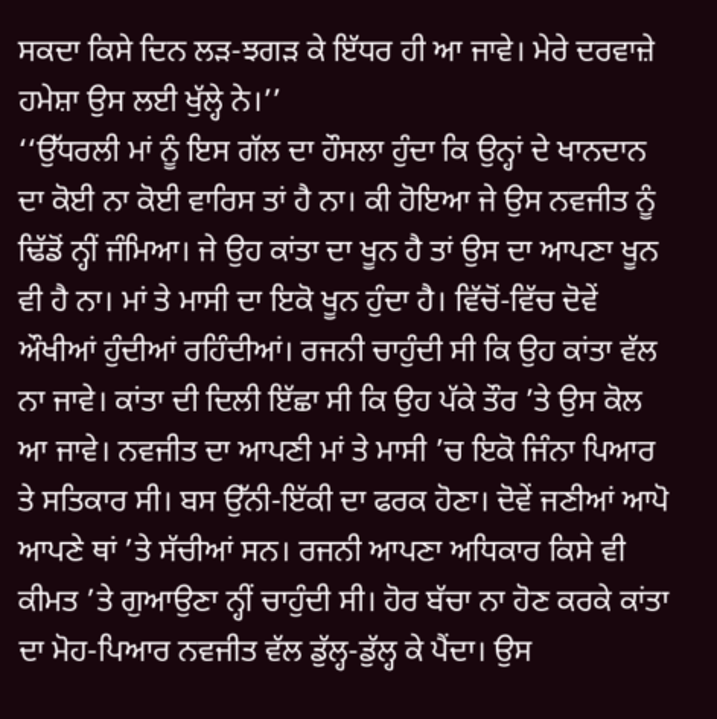ਸਕਦਾ ਕਿਸੇ ਦਿਨ ਲੜ-ਝਗੜ ਕੇ ਇੱਧਰ ਹੀ ਆ ਜਾਵੇ। ਮੇਰੇ ਦਰਵਾਜ਼ੇ ਹਮੇਸ਼ਾ ਉਸ ਲਈ ਖੁੱਲ੍ਹੇ ਨੇ।’’
‘‘ਉੱਧਰਲੀ ਮਾਂ ਨੂੰ ਇਸ ਗੱਲ ਦਾ ਹੌਸਲਾ ਹੁੰਦਾ ਕਿ ਉਨ੍ਹਾਂ ਦੇ ਖਾਨਦਾਨ ਦਾ ਕੋਈ ਨਾ ਕੋਈ ਵਾਰਿਸ ਤਾਂ ਹੈ ਨਾ। ਕੀ ਹੋਇਆ ਜੇ ਉਸ ਨਵਜੀਤ ਨੂੰ ਢਿੱਡੋਂ ਨ੍ਹੀਂ ਜੰਮਿਆ। ਜੇ ਉਹ ਕਾਂਤਾ ਦਾ ਖੂਨ ਹੈ ਤਾਂ ਉਸ ਦਾ ਆਪਣਾ ਖੂਨ ਵੀ ਹੈ ਨਾ। ਮਾਂ ਤੇ ਮਾਸੀ ਦਾ ਇਕੋ ਖੂਨ ਹੁੰਦਾ ਹੈ। ਵਿੱਚੋਂ-ਵਿੱਚ ਦੋਵੇਂ ਔਖੀਆਂ ਹੁੰਦੀਆਂ ਰਹਿੰਦੀਆਂ। ਰਜਨੀ ਚਾਹੁੰਦੀ ਸੀ ਕਿ ਉਹ ਕਾਂਤਾ ਵੱਲ ਨਾ ਜਾਵੇ। ਕਾਂਤਾ ਦੀ ਦਿਲੀ ਇੱਛਾ ਸੀ ਕਿ ਉਹ ਪੱਕੇ ਤੌਰ ’ਤੇ ਉਸ ਕੋਲ ਆ ਜਾਵੇ। ਨਵਜੀਤ ਦਾ ਆਪਣੀ ਮਾਂ ਤੇ ਮਾਸੀ ’ਚ ਇਕੋ ਜਿੰਨਾ ਪਿਆਰ ਤੇ ਸਤਿਕਾਰ ਸੀ। ਬਸ ਉੱਨੀ-ਇੱਕੀ ਦਾ ਫਰਕ ਹੋਣਾ। ਦੋਵੇਂ ਜਣੀਆਂ ਆਪੋ ਆਪਣੇ ਥਾਂ ’ਤੇ ਸੱਚੀਆਂ ਸਨ। ਰਜਨੀ ਆਪਣਾ ਅਧਿਕਾਰ ਕਿਸੇ ਵੀ ਕੀਮਤ ’ਤੇ ਗੁਆਉਣਾ ਨ੍ਹੀਂ ਚਾਹੁੰਦੀ ਸੀ। ਹੋਰ ਬੱਚਾ ਨਾ ਹੋਣ ਕਰਕੇ ਕਾਂਤਾ ਦਾ ਮੋਹ-ਪਿਆਰ ਨਵਜੀਤ ਵੱਲ ਡੁੱਲ੍ਹ-ਡੁੱਲ੍ਹ ਕੇ ਪੈਂਦਾ। ਉਸ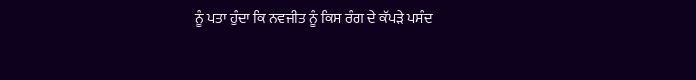ਨੂੰ ਪਤਾ ਹੁੰਦਾ ਕਿ ਨਵਜੀਤ ਨੂੰ ਕਿਸ ਰੰਗ ਦੇ ਕੱਪੜੇ ਪਸੰਦ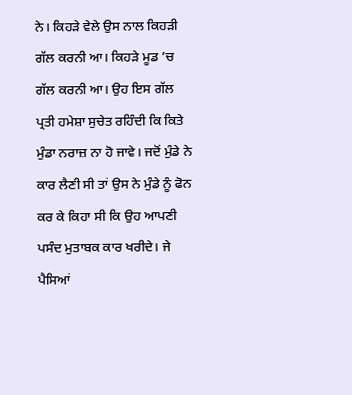ਨੇ। ਕਿਹੜੇ ਵੇਲੇ ਉਸ ਨਾਲ ਕਿਹੜੀ ਗੱਲ ਕਰਨੀ ਆ। ਕਿਹੜੇ ਮੂਡ ’ਚ ਗੱਲ ਕਰਨੀ ਆ। ਉਹ ਇਸ ਗੱਲ ਪ੍ਰਤੀ ਹਮੇਸ਼ਾ ਸੁਚੇਤ ਰਹਿੰਦੀ ਕਿ ਕਿਤੇ ਮੁੰਡਾ ਨਰਾਜ਼ ਨਾ ਹੋ ਜਾਵੇ। ਜਦੋਂ ਮੁੰਡੇ ਨੇ ਕਾਰ ਲੈਣੀ ਸੀ ਤਾਂ ਉਸ ਨੇ ਮੁੰਡੇ ਨੂੰ ਫੋਨ ਕਰ ਕੇ ਕਿਹਾ ਸੀ ਕਿ ਉਹ ਆਪਣੀ ਪਸੰਦ ਮੁਤਾਬਕ ਕਾਰ ਖਰੀਦੇ। ਜੇ ਪੈਸਿਆਂ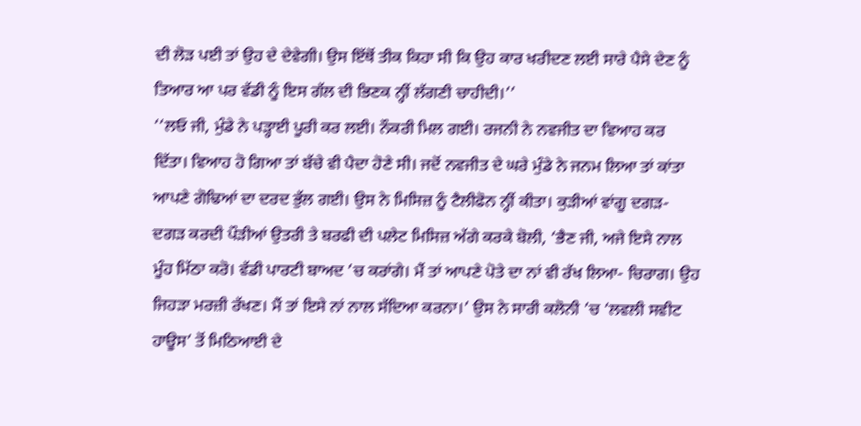ਦੀ ਲੋੜ ਪਈ ਤਾਂ ਉਹ ਦੇ ਦੇਵੇਗੀ। ਉਸ ਇੱਥੋਂ ਤੀਕ ਕਿਹਾ ਸੀ ਕਿ ਉਹ ਕਾਰ ਖਰੀਦਣ ਲਈ ਸਾਰੇ ਪੈਸੇ ਦੇਣ ਨੂੰ ਤਿਆਰ ਆ ਪਰ ਵੱਡੀ ਨੂੰ ਇਸ ਗੱਲ ਦੀ ਭਿਣਕ ਨ੍ਹੀਂ ਲੱਗਣੀ ਚਾਹੀਦੀ।’’
‘‘ਲਓ ਜੀ, ਮੁੰਡੇ ਨੇ ਪੜ੍ਹਾਈ ਪੂਰੀ ਕਰ ਲਈ। ਨੌਕਰੀ ਮਿਲ ਗਈ। ਰਜਨੀ ਨੇ ਨਵਜੀਤ ਦਾ ਵਿਆਹ ਕਰ ਦਿੱਤਾ। ਵਿਆਹ ਹੋ ਗਿਆ ਤਾਂ ਬੱਚੇ ਵੀ ਪੈਦਾ ਹੋਣੇ ਸੀ। ਜਦੋਂ ਨਵਜੀਤ ਦੇ ਘਰੇ ਮੁੰਡੇ ਨੇ ਜਨਮ ਲਿਆ ਤਾਂ ਕਾਂਤਾ ਆਪਣੇ ਗੋਢਿਆਂ ਦਾ ਦਰਦ ਭੁੱਲ ਗਈ। ਉਸ ਨੇ ਮਿਸਿਜ਼ ਨੂੰ ਟੈਲੀਫੋਨ ਨ੍ਹੀਂ ਕੀਤਾ। ਕੁੜੀਆਂ ਵਾਂਗੂ ਦਗੜ-ਦਗੜ ਕਰਦੀ ਪੌੜੀਆਂ ਉਤਰੀ ਤੇ ਬਰਫੀ ਦੀ ਪਲੇਟ ਮਿਸਿਜ਼ ਅੱਗੇ ਕਰਕੇ ਬੋਲੀ, ‘ਭੈਣ ਜੀ, ਅਜੇ ਇਸੇ ਨਾਲ ਮੂੰਹ ਮਿੱਠਾ ਕਰੋ। ਵੱਡੀ ਪਾਰਟੀ ਬਾਅਦ ’ਚ ਕਰਾਂਗੇ। ਮੈਂ ਤਾਂ ਆਪਣੇ ਪੋਤੇ ਦਾ ਨਾਂ ਵੀ ਰੱਖ ਲਿਆ- ਚਿਰਾਗ। ਉਹ ਜਿਹੜਾ ਮਰਜ਼ੀ ਰੱਖਣ। ਮੈਂ ਤਾਂ ਇਸੇ ਨਾਂ ਨਾਲ ਸੱਦਿਆ ਕਰਨਾ।’ ਉਸ ਨੇ ਸਾਰੀ ਕਲੋਨੀ ’ਚ ‘ਲਵਲੀ ਸਵੀਟ ਹਾਊਸ’ ਤੋਂ ਮਿਠਿਆਈ ਦੇ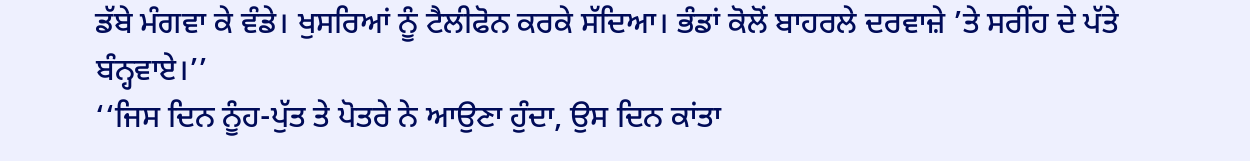ਡੱਬੇ ਮੰਗਵਾ ਕੇ ਵੰਡੇ। ਖੁਸਰਿਆਂ ਨੂੰ ਟੈਲੀਫੋਨ ਕਰਕੇ ਸੱਦਿਆ। ਭੰਡਾਂ ਕੋਲੋਂ ਬਾਹਰਲੇ ਦਰਵਾਜ਼ੇ ’ਤੇ ਸਰੀਂਹ ਦੇ ਪੱਤੇ ਬੰਨ੍ਹਵਾਏ।’’
‘‘ਜਿਸ ਦਿਨ ਨੂੰਹ-ਪੁੱਤ ਤੇ ਪੋਤਰੇ ਨੇ ਆਉਣਾ ਹੁੰਦਾ, ਉਸ ਦਿਨ ਕਾਂਤਾ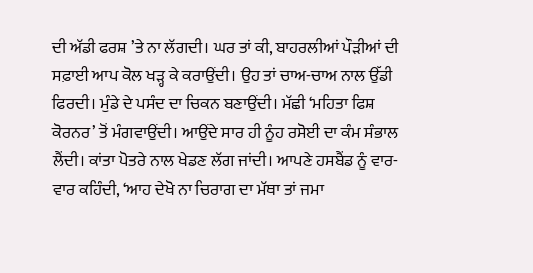ਦੀ ਅੱਡੀ ਫਰਸ਼ ’ਤੇ ਨਾ ਲੱਗਦੀ। ਘਰ ਤਾਂ ਕੀ, ਬਾਹਰਲੀਆਂ ਪੌੜੀਆਂ ਦੀ ਸਫ਼ਾਈ ਆਪ ਕੋਲ ਖੜ੍ਹ ਕੇ ਕਰਾਉਂਦੀ। ਉਹ ਤਾਂ ਚਾਅ-ਚਾਅ ਨਾਲ ਉੱਡੀ ਫਿਰਦੀ। ਮੁੰਡੇ ਦੇ ਪਸੰਦ ਦਾ ਚਿਕਨ ਬਣਾਉਂਦੀ। ਮੱਛੀ ‘ਮਹਿਤਾ ਫਿਸ਼ ਕੋਰਨਰ’ ਤੋਂ ਮੰਗਵਾਉਂਦੀ। ਆਉਂਦੇ ਸਾਰ ਹੀ ਨੂੰਹ ਰਸੋਈ ਦਾ ਕੰਮ ਸੰਭਾਲ ਲੈਂਦੀ। ਕਾਂਤਾ ਪੋਤਰੇ ਨਾਲ ਖੇਡਣ ਲੱਗ ਜਾਂਦੀ। ਆਪਣੇ ਹਸਬੈਂਡ ਨੂੰ ਵਾਰ-ਵਾਰ ਕਹਿੰਦੀ, ‘ਆਹ ਦੇਖੋ ਨਾ ਚਿਰਾਗ ਦਾ ਮੱਥਾ ਤਾਂ ਜਮਾ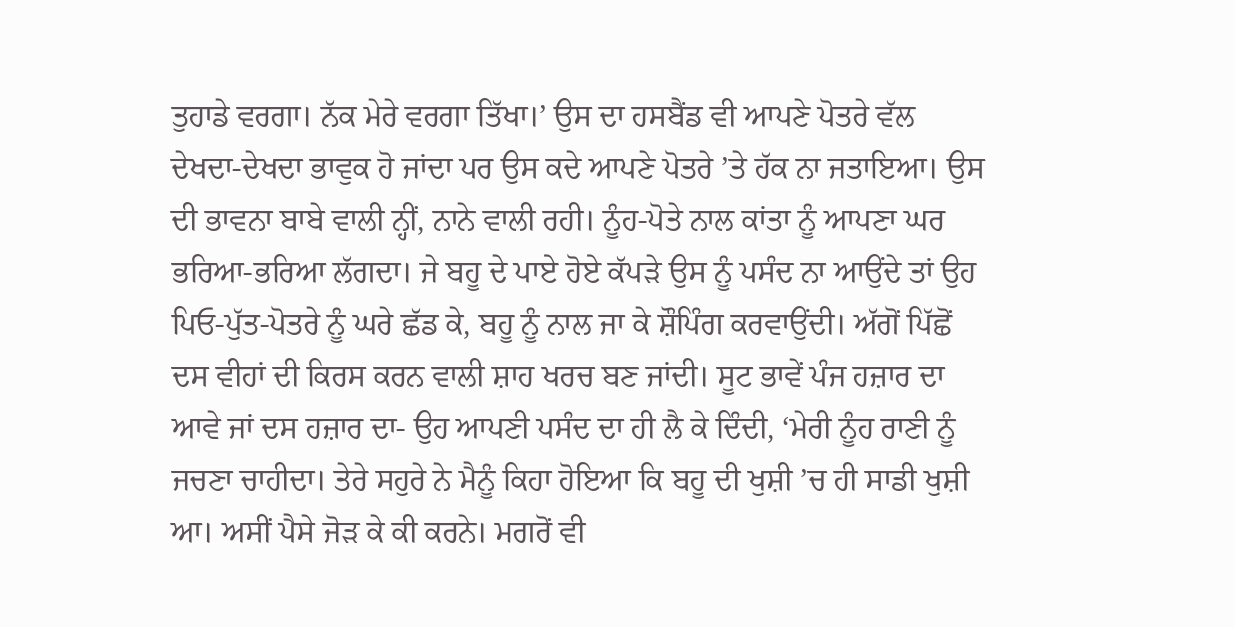ਤੁਹਾਡੇ ਵਰਗਾ। ਨੱਕ ਮੇਰੇ ਵਰਗਾ ਤਿੱਖਾ।’ ਉਸ ਦਾ ਹਸਬੈਂਡ ਵੀ ਆਪਣੇ ਪੋਤਰੇ ਵੱਲ ਦੇਖਦਾ-ਦੇਖਦਾ ਭਾਵੁਕ ਹੋ ਜਾਂਦਾ ਪਰ ਉਸ ਕਦੇ ਆਪਣੇ ਪੋਤਰੇ ’ਤੇ ਹੱਕ ਨਾ ਜਤਾਇਆ। ਉਸ ਦੀ ਭਾਵਨਾ ਬਾਬੇ ਵਾਲੀ ਨ੍ਹੀਂ, ਨਾਨੇ ਵਾਲੀ ਰਹੀ। ਨੂੰਹ-ਪੋਤੇ ਨਾਲ ਕਾਂਤਾ ਨੂੰ ਆਪਣਾ ਘਰ ਭਰਿਆ-ਭਰਿਆ ਲੱਗਦਾ। ਜੇ ਬਹੂ ਦੇ ਪਾਏ ਹੋਏ ਕੱਪੜੇ ਉਸ ਨੂੰ ਪਸੰਦ ਨਾ ਆਉਂਦੇ ਤਾਂ ਉਹ ਪਿਓ-ਪੁੱਤ-ਪੋਤਰੇ ਨੂੰ ਘਰੇ ਛੱਡ ਕੇ, ਬਹੂ ਨੂੰ ਨਾਲ ਜਾ ਕੇ ਸ਼ੌਪਿੰਗ ਕਰਵਾਉਂਦੀ। ਅੱਗੋਂ ਪਿੱਛੋਂ ਦਸ ਵੀਹਾਂ ਦੀ ਕਿਰਸ ਕਰਨ ਵਾਲੀ ਸ਼ਾਹ ਖਰਚ ਬਣ ਜਾਂਦੀ। ਸੂਟ ਭਾਵੇਂ ਪੰਜ ਹਜ਼ਾਰ ਦਾ ਆਵੇ ਜਾਂ ਦਸ ਹਜ਼ਾਰ ਦਾ- ਉਹ ਆਪਣੀ ਪਸੰਦ ਦਾ ਹੀ ਲੈ ਕੇ ਦਿੰਦੀ, ‘ਮੇਰੀ ਨੂੰਹ ਰਾਣੀ ਨੂੰ ਜਚਣਾ ਚਾਹੀਦਾ। ਤੇਰੇ ਸਹੁਰੇ ਨੇ ਮੈਨੂੰ ਕਿਹਾ ਹੋਇਆ ਕਿ ਬਹੂ ਦੀ ਖੁਸ਼ੀ ’ਚ ਹੀ ਸਾਡੀ ਖੁਸ਼ੀ ਆ। ਅਸੀਂ ਪੈਸੇ ਜੋੜ ਕੇ ਕੀ ਕਰਨੇ। ਮਗਰੋਂ ਵੀ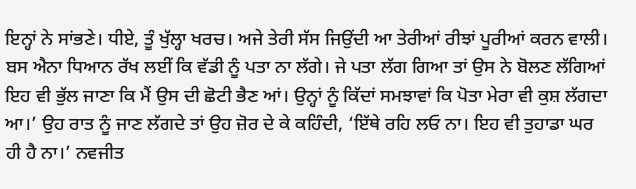ਇਨ੍ਹਾਂ ਨੇ ਸਾਂਭਣੇ। ਧੀਏ, ਤੂੰ ਖੁੱਲ੍ਹਾ ਖਰਚ। ਅਜੇ ਤੇਰੀ ਸੱਸ ਜਿਉਂਦੀ ਆ ਤੇਰੀਆਂ ਰੀਝਾਂ ਪੂਰੀਆਂ ਕਰਨ ਵਾਲੀ। ਬਸ ਐਨਾ ਧਿਆਨ ਰੱਖ ਲਈਂ ਕਿ ਵੱਡੀ ਨੂੰ ਪਤਾ ਨਾ ਲੱਗੇ। ਜੇ ਪਤਾ ਲੱਗ ਗਿਆ ਤਾਂ ਉਸ ਨੇ ਬੋਲਣ ਲੱਗਿਆਂ ਇਹ ਵੀ ਭੁੱਲ ਜਾਣਾ ਕਿ ਮੈਂ ਉਸ ਦੀ ਛੋਟੀ ਭੈਣ ਆਂ। ਉਨ੍ਹਾਂ ਨੂੰ ਕਿੱਦਾਂ ਸਮਝਾਵਾਂ ਕਿ ਪੋਤਾ ਮੇਰਾ ਵੀ ਕੁਸ਼ ਲੱਗਦਾ ਆ।’ ਉਹ ਰਾਤ ਨੂੰ ਜਾਣ ਲੱਗਦੇ ਤਾਂ ਉਹ ਜ਼ੋਰ ਦੇ ਕੇ ਕਹਿੰਦੀ, ‘ਇੱਥੇ ਰਹਿ ਲਓ ਨਾ। ਇਹ ਵੀ ਤੁਹਾਡਾ ਘਰ ਹੀ ਹੈ ਨਾ।’ ਨਵਜੀਤ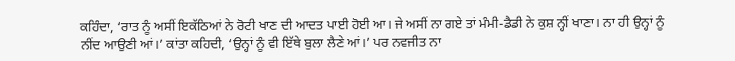ਕਹਿੰਦਾ, ‘ਰਾਤ ਨੂੰ ਅਸੀਂ ਇਕੱਠਿਆਂ ਨੇ ਰੋਟੀ ਖਾਣ ਦੀ ਆਦਤ ਪਾਈ ਹੋਈ ਆ। ਜੇ ਅਸੀਂ ਨਾ ਗਏ ਤਾਂ ਮੰਮੀ-ਡੈਡੀ ਨੇ ਕੁਸ਼ ਨ੍ਹੀਂ ਖਾਣਾ। ਨਾ ਹੀ ਉਨ੍ਹਾਂ ਨੂੰ ਨੀਂਦ ਆਉਣੀ ਆਂ।’ ਕਾਂਤਾ ਕਹਿਦੀ, ‘ਉਨ੍ਹਾਂ ਨੂੰ ਵੀ ਇੱਥੇ ਬੁਲਾ ਲੈਣੇ ਆਂ।’ ਪਰ ਨਵਜੀਤ ਨਾ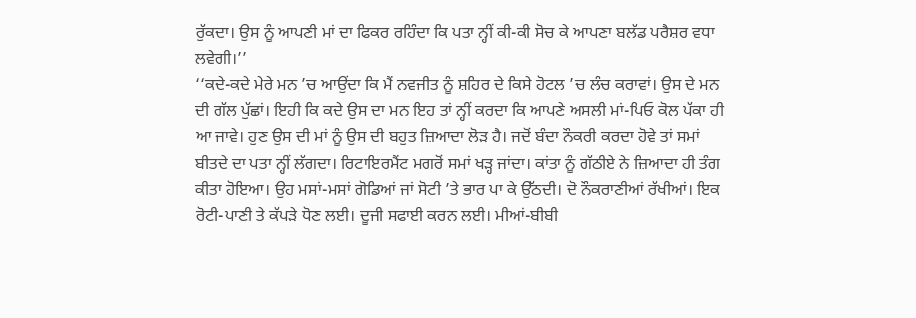ਰੁੱਕਦਾ। ਉਸ ਨੂੰ ਆਪਣੀ ਮਾਂ ਦਾ ਫਿਕਰ ਰਹਿੰਦਾ ਕਿ ਪਤਾ ਨ੍ਹੀਂ ਕੀ-ਕੀ ਸੋਚ ਕੇ ਆਪਣਾ ਬਲੱਡ ਪਰੈਸ਼ਰ ਵਧਾ ਲਵੇਗੀ।’’
‘‘ਕਦੇ-ਕਦੇ ਮੇਰੇ ਮਨ ’ਚ ਆਉਂਦਾ ਕਿ ਮੈਂ ਨਵਜੀਤ ਨੂੰ ਸ਼ਹਿਰ ਦੇ ਕਿਸੇ ਹੋਟਲ ’ਚ ਲੰਚ ਕਰਾਵਾਂ। ਉਸ ਦੇ ਮਨ ਦੀ ਗੱਲ ਪੁੱਛਾਂ। ਇਹੀ ਕਿ ਕਦੇ ਉਸ ਦਾ ਮਨ ਇਹ ਤਾਂ ਨ੍ਹੀਂ ਕਰਦਾ ਕਿ ਆਪਣੇ ਅਸਲੀ ਮਾਂ-ਪਿਓ ਕੋਲ ਪੱਕਾ ਹੀ ਆ ਜਾਵੇ। ਹੁਣ ਉਸ ਦੀ ਮਾਂ ਨੂੰ ਉਸ ਦੀ ਬਹੁਤ ਜ਼ਿਆਦਾ ਲੋੜ ਹੈ। ਜਦੋਂ ਬੰਦਾ ਨੌਕਰੀ ਕਰਦਾ ਹੋਵੇ ਤਾਂ ਸਮਾਂ ਬੀਤਦੇ ਦਾ ਪਤਾ ਨ੍ਹੀਂ ਲੱਗਦਾ। ਰਿਟਾਇਰਮੈਂਟ ਮਗਰੋਂ ਸਮਾਂ ਖੜ੍ਹ ਜਾਂਦਾ। ਕਾਂਤਾ ਨੂੰ ਗੱਠੀਏ ਨੇ ਜ਼ਿਆਦਾ ਹੀ ਤੰਗ ਕੀਤਾ ਹੋਇਆ। ਉਹ ਮਸਾਂ-ਮਸਾਂ ਗੋਡਿਆਂ ਜਾਂ ਸੋਟੀ ’ਤੇ ਭਾਰ ਪਾ ਕੇ ਉੱਠਦੀ। ਦੋ ਨੌਕਰਾਣੀਆਂ ਰੱਖੀਆਂ। ਇਕ ਰੋਟੀ-ਪਾਣੀ ਤੇ ਕੱਪੜੇ ਧੋਣ ਲਈ। ਦੂਜੀ ਸਫਾਈ ਕਰਨ ਲਈ। ਮੀਆਂ-ਬੀਬੀ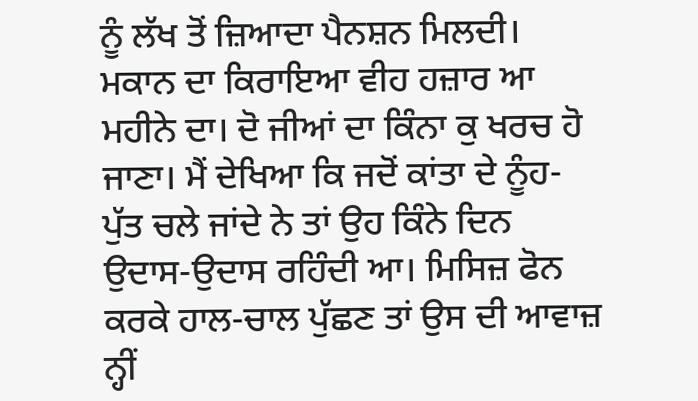ਨੂੰ ਲੱਖ ਤੋਂ ਜ਼ਿਆਦਾ ਪੈਨਸ਼ਨ ਮਿਲਦੀ। ਮਕਾਨ ਦਾ ਕਿਰਾਇਆ ਵੀਹ ਹਜ਼ਾਰ ਆ ਮਹੀਨੇ ਦਾ। ਦੋ ਜੀਆਂ ਦਾ ਕਿੰਨਾ ਕੁ ਖਰਚ ਹੋ ਜਾਣਾ। ਮੈਂ ਦੇਖਿਆ ਕਿ ਜਦੋਂ ਕਾਂਤਾ ਦੇ ਨੂੰਹ-ਪੁੱਤ ਚਲੇ ਜਾਂਦੇ ਨੇ ਤਾਂ ਉਹ ਕਿੰਨੇ ਦਿਨ ਉਦਾਸ-ਉਦਾਸ ਰਹਿੰਦੀ ਆ। ਮਿਸਿਜ਼ ਫੋਨ ਕਰਕੇ ਹਾਲ-ਚਾਲ ਪੁੱਛਣ ਤਾਂ ਉਸ ਦੀ ਆਵਾਜ਼ ਨ੍ਹੀਂ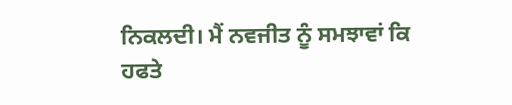ਨਿਕਲਦੀ। ਮੈਂ ਨਵਜੀਤ ਨੂੰ ਸਮਝਾਵਾਂ ਕਿ ਹਫਤੇ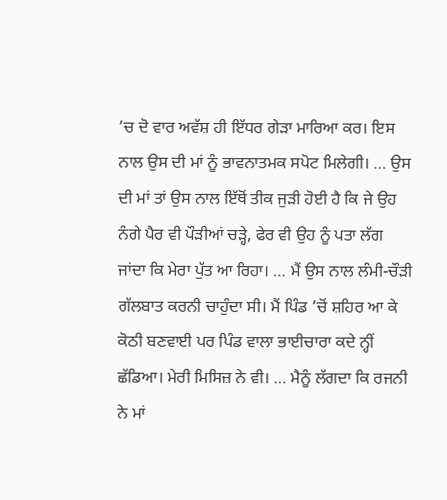’ਚ ਦੋ ਵਾਰ ਅਵੱਸ਼ ਹੀ ਇੱਧਰ ਗੇੜਾ ਮਾਰਿਆ ਕਰ। ਇਸ ਨਾਲ ਉਸ ਦੀ ਮਾਂ ਨੂੰ ਭਾਵਨਾਤਮਕ ਸਪੋਟ ਮਿਲੇਗੀ। … ਉਸ ਦੀ ਮਾਂ ਤਾਂ ਉਸ ਨਾਲ ਇੱਥੋਂ ਤੀਕ ਜੁੜੀ ਹੋਈ ਹੈ ਕਿ ਜੇ ਉਹ ਨੰਗੇ ਪੈਰ ਵੀ ਪੌੜੀਆਂ ਚੜ੍ਹੇ, ਫੇਰ ਵੀ ਉਹ ਨੂੰ ਪਤਾ ਲੱਗ ਜਾਂਦਾ ਕਿ ਮੇਰਾ ਪੁੱਤ ਆ ਰਿਹਾ। … ਮੈਂ ਉਸ ਨਾਲ ਲੰਮੀ-ਚੌੜੀ ਗੱਲਬਾਤ ਕਰਨੀ ਚਾਹੁੰਦਾ ਸੀ। ਮੈਂ ਪਿੰਡ ’ਚੋਂ ਸ਼ਹਿਰ ਆ ਕੇ ਕੋਠੀ ਬਣਵਾਈ ਪਰ ਪਿੰਡ ਵਾਲਾ ਭਾਈਚਾਰਾ ਕਦੇ ਨ੍ਹੀਂ ਛੱਡਿਆ। ਮੇਰੀ ਮਿਸਿਜ਼ ਨੇ ਵੀ। … ਮੈਨੂੰ ਲੱਗਦਾ ਕਿ ਰਜਨੀ ਨੇ ਮਾਂ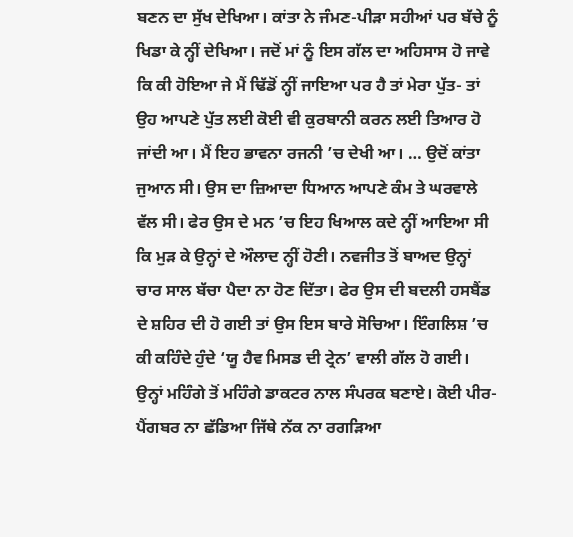ਬਣਨ ਦਾ ਸੁੱਖ ਦੇਖਿਆ। ਕਾਂਤਾ ਨੇ ਜੰਮਣ-ਪੀੜਾ ਸਹੀਆਂ ਪਰ ਬੱਚੇ ਨੂੰ ਖਿਡਾ ਕੇ ਨ੍ਹੀਂ ਦੇਖਿਆ। ਜਦੋਂ ਮਾਂ ਨੂੰ ਇਸ ਗੱਲ ਦਾ ਅਹਿਸਾਸ ਹੋ ਜਾਵੇ ਕਿ ਕੀ ਹੋਇਆ ਜੇ ਮੈਂ ਢਿੱਡੋਂ ਨ੍ਹੀਂ ਜਾਇਆ ਪਰ ਹੈ ਤਾਂ ਮੇਰਾ ਪੁੱਤ- ਤਾਂ ਉਹ ਆਪਣੇ ਪੁੱਤ ਲਈ ਕੋਈ ਵੀ ਕੁਰਬਾਨੀ ਕਰਨ ਲਈ ਤਿਆਰ ਹੋ ਜਾਂਦੀ ਆ। ਮੈਂ ਇਹ ਭਾਵਨਾ ਰਜਨੀ ’ਚ ਦੇਖੀ ਆ। … ਉਦੋਂ ਕਾਂਤਾ ਜੁਆਨ ਸੀ। ਉਸ ਦਾ ਜ਼ਿਆਦਾ ਧਿਆਨ ਆਪਣੇ ਕੰਮ ਤੇ ਘਰਵਾਲੇ ਵੱਲ ਸੀ। ਫੇਰ ਉਸ ਦੇ ਮਨ ’ਚ ਇਹ ਖਿਆਲ ਕਦੇ ਨ੍ਹੀਂ ਆਇਆ ਸੀ ਕਿ ਮੁੜ ਕੇ ਉਨ੍ਹਾਂ ਦੇ ਔਲਾਦ ਨ੍ਹੀਂ ਹੋਣੀ। ਨਵਜੀਤ ਤੋਂ ਬਾਅਦ ਉਨ੍ਹਾਂ ਚਾਰ ਸਾਲ ਬੱਚਾ ਪੈਦਾ ਨਾ ਹੋਣ ਦਿੱਤਾ। ਫੇਰ ਉਸ ਦੀ ਬਦਲੀ ਹਸਬੈਂਡ ਦੇ ਸ਼ਹਿਰ ਦੀ ਹੋ ਗਈ ਤਾਂ ਉਸ ਇਸ ਬਾਰੇ ਸੋਚਿਆ। ਇੰਗਲਿਸ਼ ’ਚ ਕੀ ਕਹਿੰਦੇ ਹੁੰਦੇ ‘ਯੂ ਹੈਵ ਮਿਸਡ ਦੀ ਟ੍ਰੇਨ’ ਵਾਲੀ ਗੱਲ ਹੋ ਗਈ। ਉਨ੍ਹਾਂ ਮਹਿੰਗੇ ਤੋਂ ਮਹਿੰਗੇ ਡਾਕਟਰ ਨਾਲ ਸੰਪਰਕ ਬਣਾਏ। ਕੋਈ ਪੀਰ-ਪੈਂਗਬਰ ਨਾ ਛੱਡਿਆ ਜਿੱਥੇ ਨੱਕ ਨਾ ਰਗੜਿਆ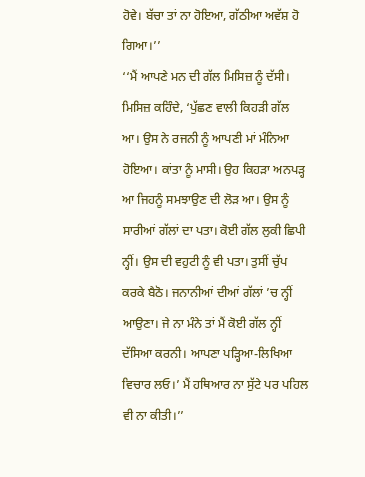ਹੋਵੇ। ਬੱਚਾ ਤਾਂ ਨਾ ਹੋਇਆ, ਗੱਠੀਆ ਅਵੱਸ਼ ਹੋ ਗਿਆ।’’
‘‘ਮੈਂ ਆਪਣੇ ਮਨ ਦੀ ਗੱਲ ਮਿਸਿਜ਼ ਨੂੰ ਦੱਸੀ। ਮਿਸਿਜ਼ ਕਹਿੰਦੇ, ‘ਪੁੱਛਣ ਵਾਲੀ ਕਿਹੜੀ ਗੱਲ ਆ। ਉਸ ਨੇ ਰਜਨੀ ਨੂੰ ਆਪਣੀ ਮਾਂ ਮੰਨਿਆ ਹੋਇਆ। ਕਾਂਤਾ ਨੂੰ ਮਾਸੀ। ਉਹ ਕਿਹੜਾ ਅਨਪੜ੍ਹ ਆ ਜਿਹਨੂੰ ਸਮਝਾਉਣ ਦੀ ਲੋੜ ਆ। ਉਸ ਨੂੰ ਸਾਰੀਆਂ ਗੱਲਾਂ ਦਾ ਪਤਾ। ਕੋਈ ਗੱਲ ਲੁਕੀ ਛਿਪੀ ਨ੍ਹੀਂ। ਉਸ ਦੀ ਵਹੁਟੀ ਨੂੰ ਵੀ ਪਤਾ। ਤੁਸੀਂ ਚੁੱਪ ਕਰਕੇ ਬੈਠੋ। ਜਨਾਨੀਆਂ ਦੀਆਂ ਗੱਲਾਂ ’ਚ ਨ੍ਹੀਂ ਆਉਣਾ। ਜੇ ਨਾ ਮੰਨੇ ਤਾਂ ਮੈਂ ਕੋਈ ਗੱਲ ਨ੍ਹੀਂ ਦੱਸਿਆ ਕਰਨੀ। ਆਪਣਾ ਪੜ੍ਹਿਆ-ਲਿਖਿਆ ਵਿਚਾਰ ਲਓ।’ ਮੈਂ ਹਥਿਆਰ ਨਾ ਸੁੱਟੇ ਪਰ ਪਹਿਲ ਵੀ ਨਾ ਕੀਤੀ।’’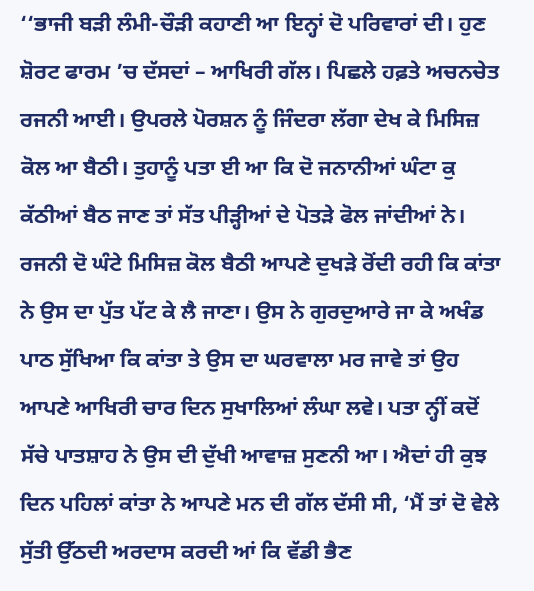‘‘ਭਾਜੀ ਬੜੀ ਲੰਮੀ-ਚੌੜੀ ਕਹਾਣੀ ਆ ਇਨ੍ਹਾਂ ਦੋ ਪਰਿਵਾਰਾਂ ਦੀ। ਹੁਣ ਸ਼ੋਰਟ ਫਾਰਮ ’ਚ ਦੱਸਦਾਂ – ਆਖਿਰੀ ਗੱਲ। ਪਿਛਲੇ ਹਫ਼ਤੇ ਅਚਨਚੇਤ ਰਜਨੀ ਆਈ। ਉਪਰਲੇ ਪੋਰਸ਼ਨ ਨੂੰ ਜਿੰਦਰਾ ਲੱਗਾ ਦੇਖ ਕੇ ਮਿਸਿਜ਼ ਕੋਲ ਆ ਬੈਠੀ। ਤੁਹਾਨੂੰ ਪਤਾ ਈ ਆ ਕਿ ਦੋ ਜਨਾਨੀਆਂ ਘੰਟਾ ਕੁ ਕੱਠੀਆਂ ਬੈਠ ਜਾਣ ਤਾਂ ਸੱਤ ਪੀੜ੍ਹੀਆਂ ਦੇ ਪੋਤੜੇ ਫੋਲ ਜਾਂਦੀਆਂ ਨੇ। ਰਜਨੀ ਦੋ ਘੰਟੇ ਮਿਸਿਜ਼ ਕੋਲ ਬੈਠੀ ਆਪਣੇ ਦੁਖੜੇ ਰੋਂਦੀ ਰਹੀ ਕਿ ਕਾਂਤਾ ਨੇ ਉਸ ਦਾ ਪੁੱਤ ਪੱਟ ਕੇ ਲੈ ਜਾਣਾ। ਉਸ ਨੇ ਗੁਰਦੁਆਰੇ ਜਾ ਕੇ ਅਖੰਡ ਪਾਠ ਸੁੱਖਿਆ ਕਿ ਕਾਂਤਾ ਤੇ ਉਸ ਦਾ ਘਰਵਾਲਾ ਮਰ ਜਾਵੇ ਤਾਂ ਉਹ ਆਪਣੇ ਆਖਿਰੀ ਚਾਰ ਦਿਨ ਸੁਖਾਲਿਆਂ ਲੰਘਾ ਲਵੇ। ਪਤਾ ਨ੍ਹੀਂ ਕਦੋਂ ਸੱਚੇ ਪਾਤਸ਼ਾਹ ਨੇ ਉਸ ਦੀ ਦੁੱਖੀ ਆਵਾਜ਼ ਸੁਣਨੀ ਆ। ਐਦਾਂ ਹੀ ਕੁਝ ਦਿਨ ਪਹਿਲਾਂ ਕਾਂਤਾ ਨੇ ਆਪਣੇ ਮਨ ਦੀ ਗੱਲ ਦੱਸੀ ਸੀ, ‘ਮੈਂ ਤਾਂ ਦੋ ਵੇਲੇ ਸੁੱਤੀ ਉੱਠਦੀ ਅਰਦਾਸ ਕਰਦੀ ਆਂ ਕਿ ਵੱਡੀ ਭੈਣ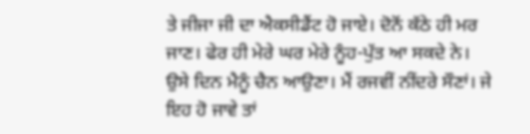ਤੇ ਜੀਜਾ ਜੀ ਦਾ ਐਕਸੀਡੈਂਟ ਹੋ ਜਾਏ। ਦੋਨੋਂ ਕੱਠੇ ਹੀ ਮਰ ਜਾਣ। ਫੇਰ ਹੀ ਮੇਰੇ ਘਰ ਮੇਰੇ ਨੂੰਹ-ਪੁੱਤ ਆ ਸਕਦੇ ਨੇ। ਉਸੇ ਦਿਨ ਮੈਨੂੰ ਚੈਨ ਆਉਣਾ। ਮੈਂ ਰਜਵੀਂ ਨੀਂਦਰੇ ਸੌਣਾਂ। ਜੇ ਇਹ ਹੋ ਜਾਵੇ ਤਾਂ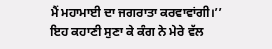ਮੈਂ ਮਹਾਮਾਈ ਦਾ ਜਗਰਾਤਾ ਕਰਵਾਵਾਂਗੀ।’’
ਇਹ ਕਹਾਣੀ ਸੁਣਾ ਕੇ ਕੰਗ ਨੇ ਮੇਰੇ ਵੱਲ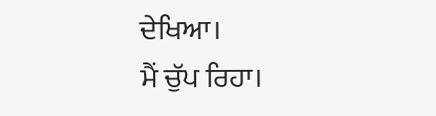ਦੇਖਿਆ।
ਮੈਂ ਚੁੱਪ ਰਿਹਾ।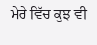ਮੇਰੇ ਵਿੱਚ ਕੁਝ ਵੀ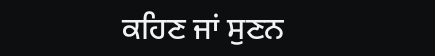ਕਹਿਣ ਜਾਂ ਸੁਣਨ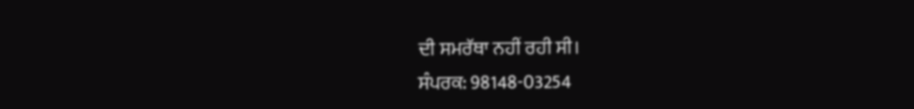ਦੀ ਸਮਰੱਥਾ ਨਹੀਂ ਰਹੀ ਸੀ।
ਸੰਪਰਕ: 98148-03254